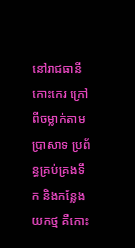នៅរាជធានីកោះកេរ ក្រៅពីចម្លាក់តាមប្រាសាទ ប្រព័ន្ធគ្រប់គ្រងទឹក និងកន្លែងយកថ្ម គឺកោះ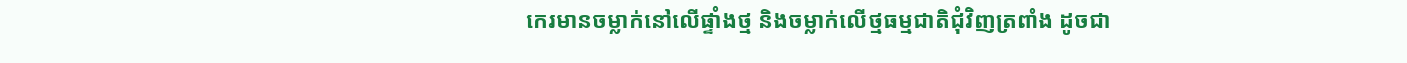កេរមានចម្លាក់នៅលើផ្ទាំងថ្ម និងចម្លាក់លើថ្មធម្មជាតិជុំវិញត្រពាំង ដូចជា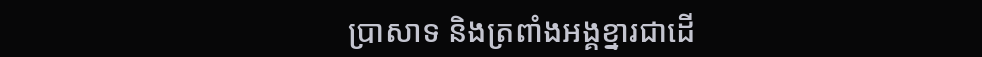ប្រាសាទ និងត្រពាំងអង្គខ្នារជាដើ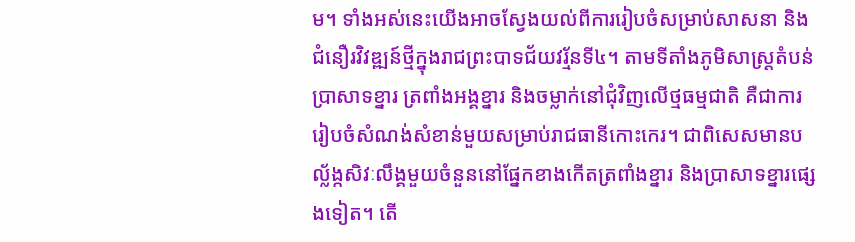ម។ ទាំងអស់នេះយើងអាចស្វែងយល់ពីការរៀបចំសម្រាប់សាសនា និងជំនឿរវិវឌ្ឍន៍ថ្មីក្នុងរាជព្រះបាទជ័យវរ្ម័នទី៤។ តាមទីតាំងភូមិសាស្រ្តតំបន់ប្រាសាទខ្នារ ត្រពាំងអង្គខ្នារ និងចម្លាក់នៅជុំវិញលើថ្មធម្មជាតិ គឺជាការរៀបចំសំណង់សំខាន់មួយសម្រាប់រាជធានីកោះកេរ។ ជាពិសេសមានបល្ល័ង្កសិវៈលឹង្គមួយចំនួននៅផ្នែកខាងកើតត្រពាំងខ្នារ និងប្រាសាទខ្នារផ្សេងទៀត។ តើ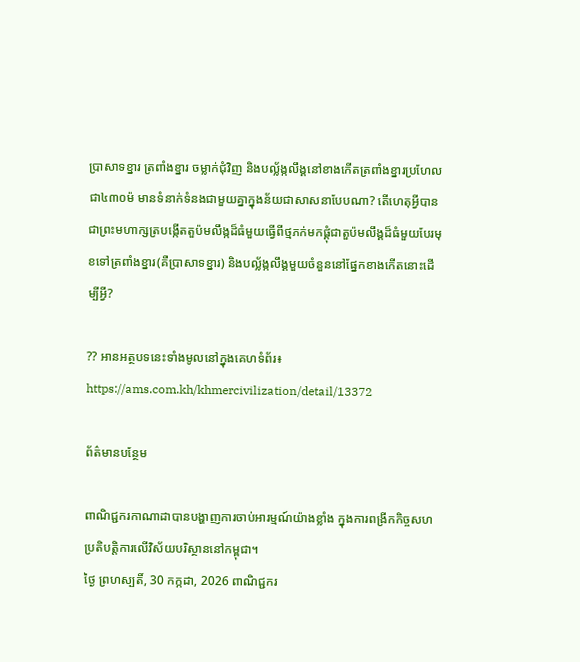ប្រាសាទខ្នារ ត្រពាំងខ្នារ ចម្លាក់ជុំវិញ និងបល្ល័ង្កលឹង្គនៅខាងកើតត្រពាំងខ្នារប្រហែលជា៤៣០ម៉ មានទំនាក់ទំនងជាមួយគ្នាក្នុងន័យជាសាសនាបែបណា? តើហេតុអ្វីបានជាព្រះមហាក្សត្របង្កើតតួប៉មលឹង្កដ៏ធំមួយធ្វើពីថ្មភក់មកផ្គុំជាតួប៉មលឹង្គដ៏ធំមួយបែរមុខទៅត្រពាំងខ្នារ(គឺប្រាសាទខ្នារ) និងបល្ល័ង្កលឹង្គមួយចំនួននៅផ្នែកខាងកើតនោះដើម្បីអ្វី?

?? អានអត្ថបទនេះទាំងមូលនៅក្នុងគេហទំព័រ៖ https://ams.com.kh/khmercivilization/detail/13372

ព័ត៌មានបន្ថែម

ពាណិជ្ជករកាណាដាបានបង្ហាញការចាប់អារម្មណ៍យ៉ាងខ្លាំង ក្នុងការពង្រីកកិច្ចសហប្រតិបត្តិការលើវិស័យបរិស្ថាននៅកម្ពុជា។
ថ្ងៃ ព្រហស្បតិ៍, 30 កក្កដា, 2026 ពាណិជ្ជករ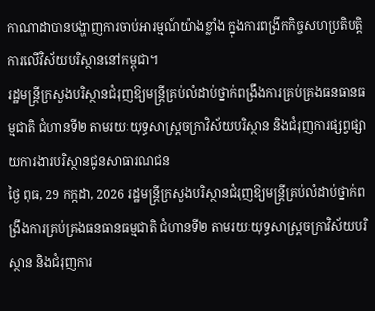កាណាដាបានបង្ហាញការចាប់អារម្មណ៍យ៉ាងខ្លាំង ក្នុងការពង្រីកកិច្ចសហប្រតិបត្តិការលើវិស័យបរិស្ថាននៅកម្ពុជា។
រដ្ឋមន្រ្តីក្រសួងបរិស្ថានជំរុញឱ្យមន្រ្តីគ្រប់លំដាប់ថ្នាក់ពង្រឹងការគ្រប់គ្រងធនធានធម្មជាតិ ជំហានទី២ តាមរយៈយុទ្ធសាស្ត្រចក្រាវិស័យបរិស្ថាន និងជំរុញការផ្សព្វផ្សាយការងារបរិស្ថានជូនសាធារណជន
ថ្ងៃ ពុធ, 29 កក្កដា, 2026 រដ្ឋមន្រ្តីក្រសួងបរិស្ថានជំរុញឱ្យមន្រ្តីគ្រប់លំដាប់ថ្នាក់ពង្រឹងការគ្រប់គ្រងធនធានធម្មជាតិ ជំហានទី២ តាមរយៈយុទ្ធសាស្ត្រចក្រាវិស័យបរិស្ថាន និងជំរុញការ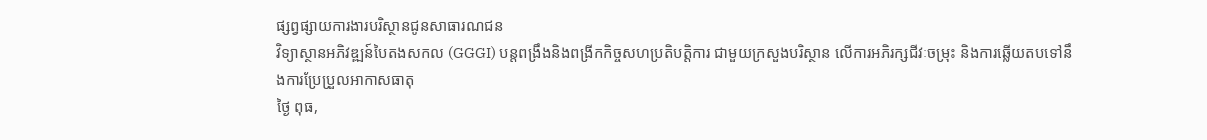ផ្សព្វផ្សាយការងារបរិស្ថានជូនសាធារណជន
វិទ្យាស្ថានអភិវឌ្ឍន៍បៃតងសកល (GGGI) បន្តពង្រឹងនិងពង្រីកកិច្ចសហប្រតិបត្តិការ ជាមួយក្រសួងបរិស្ថាន លើការអភិរក្សជីវៈចម្រុះ និងការឆ្លើយតបទៅនឹងការប្រែប្រួលអាកាសធាតុ
ថ្ងៃ ពុធ,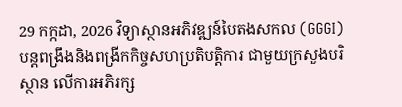29 កក្កដា, 2026 វិទ្យាស្ថានអភិវឌ្ឍន៍បៃតងសកល (GGGI) បន្តពង្រឹងនិងពង្រីកកិច្ចសហប្រតិបត្តិការ ជាមួយក្រសួងបរិស្ថាន លើការអភិរក្ស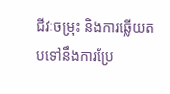ជីវៈចម្រុះ និងការឆ្លើយតបទៅនឹងការប្រែ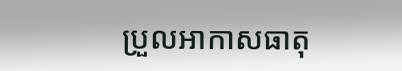ប្រួលអាកាសធាតុ